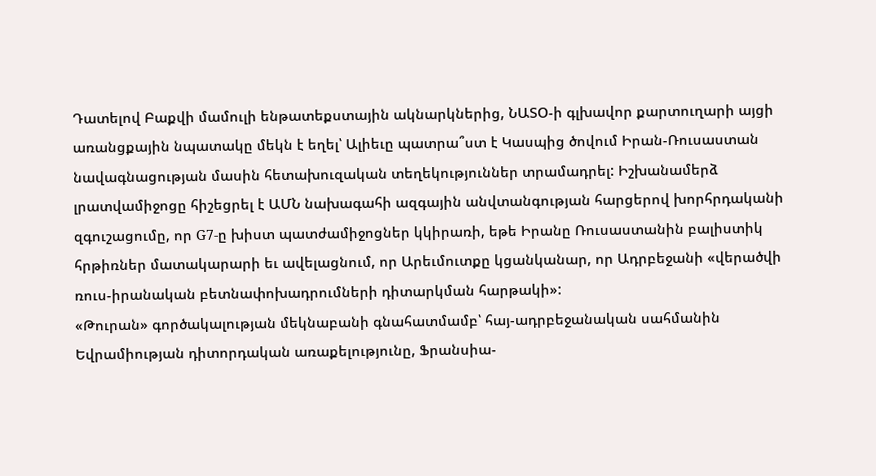Դատելով Բաքվի մամուլի ենթատեքստային ակնարկներից, ՆԱՏՕ-ի գլխավոր քարտուղարի այցի առանցքային նպատակը մեկն է եղել՝ Ալիեւը պատրա՞ստ է Կասպից ծովում Իրան-Ռուսաստան նավագնացության մասին հետախուզական տեղեկություններ տրամադրել: Իշխանամերձ լրատվամիջոցը հիշեցրել է ԱՄՆ նախագահի ազգային անվտանգության հարցերով խորհրդականի զգուշացումը, որ G7-ը խիստ պատժամիջոցներ կկիրառի, եթե Իրանը Ռուսաստանին բալիստիկ հրթիռներ մատակարարի եւ ավելացնում, որ Արեւմուտքը կցանկանար, որ Ադրբեջանի «վերածվի ռուս-իրանական բետնափոխադրումների դիտարկման հարթակի»:
«Թուրան» գործակալության մեկնաբանի գնահատմամբ՝ հայ-ադրբեջանական սահմանին Եվրամիության դիտորդական առաքելությունը, Ֆրանսիա-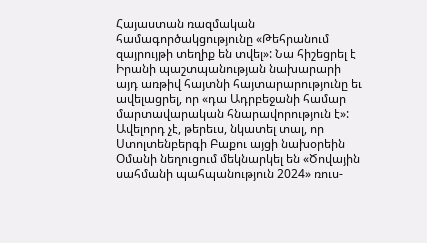Հայաստան ռազմական համագործակցությունը «Թեհրանում զայրույթի տեղիք են տվել»: Նա հիշեցրել է Իրանի պաշտպանության նախարարի այդ առթիվ հայտնի հայտարարությունը եւ ավելացրել, որ «դա Ադրբեջանի համար մարտավարական հնարավորություն է»: Ավելորդ չէ, թերեւս, նկատել տալ, որ Ստոլտենբերգի Բաքու այցի նախօրեին Օմանի նեղուցում մեկնարկել են «Ծովային սահմանի պահպանություն 2024» ռուս-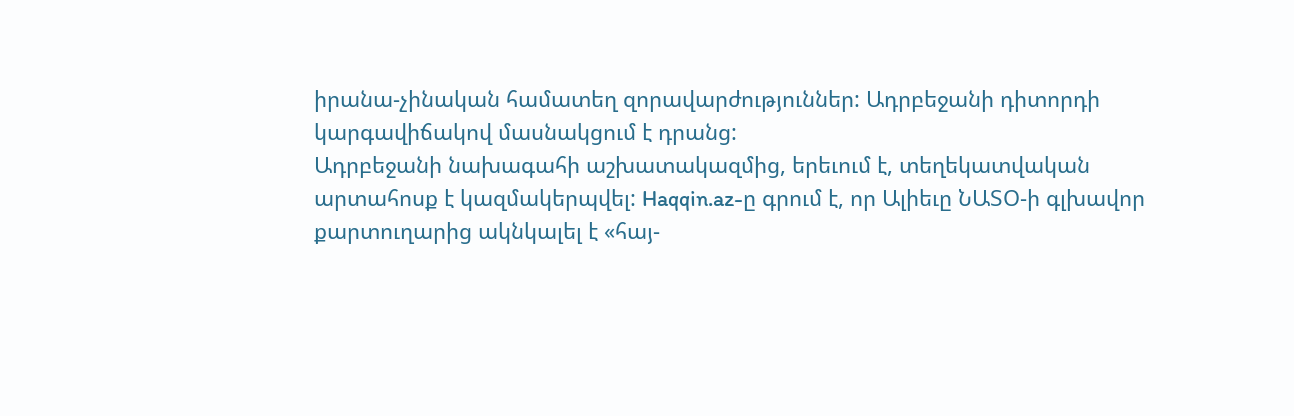իրանա-չինական համատեղ զորավարժություններ: Ադրբեջանի դիտորդի կարգավիճակով մասնակցում է դրանց:
Ադրբեջանի նախագահի աշխատակազմից, երեւում է, տեղեկատվական արտահոսք է կազմակերպվել: Haqqin.az-ը գրում է, որ Ալիեւը ՆԱՏՕ-ի գլխավոր քարտուղարից ակնկալել է «հայ-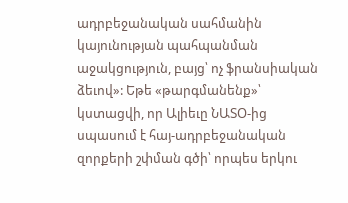ադրբեջանական սահմանին կայունության պահպանման աջակցություն, բայց՝ ոչ ֆրանսիական ձեւով»: Եթե «թարգմանենք»՝ կստացվի, որ Ալիեւը ՆԱՏՕ-ից սպասում է հայ-ադրբեջանական զորքերի շփման գծի՝ որպես երկու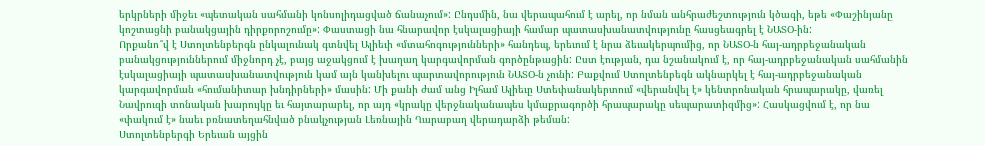երկրների միջեւ «պետական սահմանի կոնսոլիդացված ճանաչում»: Ընդսմին, նա վերապահում է արել, որ նման անհրաժեշտություն կծագի, եթե «Փաշինյանը կոշտացնի բանակցային դիրքորոշումը»: Փաստացի նա հնարավոր էսկալացիայի համար պատասխանատվությունը հասցեագրել է ՆԱՏՕ-ին:
Որքանո՞վ է Ստոլտենբերգն ընկալունակ գտնվել Ալիեւի «մտահոգությունների» հանդեպ, երեւում է նրա ձեւակերպումից, որ ՆԱՏՕ-ն հայ-ադրբեջանական բանակցություններում միջնորդ չէ, բայց աջակցում է խաղաղ կարգավորման գործընթացին: Ըստ էության, դա նշանակում է, որ հայ-ադրբեջանական սահմանին էսկալացիայի պատասխանատվություն կամ այն կանխելու պարտավորություն ՆԱՏՕ-ն չունի: Բաքվում Ստոլտենբեգն ակնարկել է հայ-ադրբեջանական կարգավորման «հումանիտար խնդիրների» մասին: Մի քանի ժամ անց Իլհամ Ալիեւը Ստեփանակերտում «վերանվել է» կենտրոնական հրապարակը, վառել Նավրուզի տոնական խարույկը եւ հայտարարել, որ այդ «կրակը վերջնականապես կմաքրագործի հրապարակը սեպարատիզմից»: Հասկացվում է, որ նա «փակում է» նաեւ բռնատեղահնված բնակչության Լեռնային Ղարաբաղ վերադարձի թեման:
Ստոլտենբերգի Երեւան այցին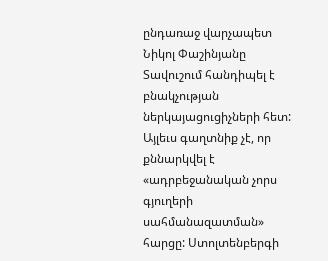ընդառաջ վարչապետ Նիկոլ Փաշինյանը Տավուշում հանդիպել է բնակչության ներկայացուցիչների հետ: Այլեւս գաղտնիք չէ, որ քննարկվել է «ադրբեջանական չորս գյուղերի սահմանազատման» հարցը: Ստոլտենբերգի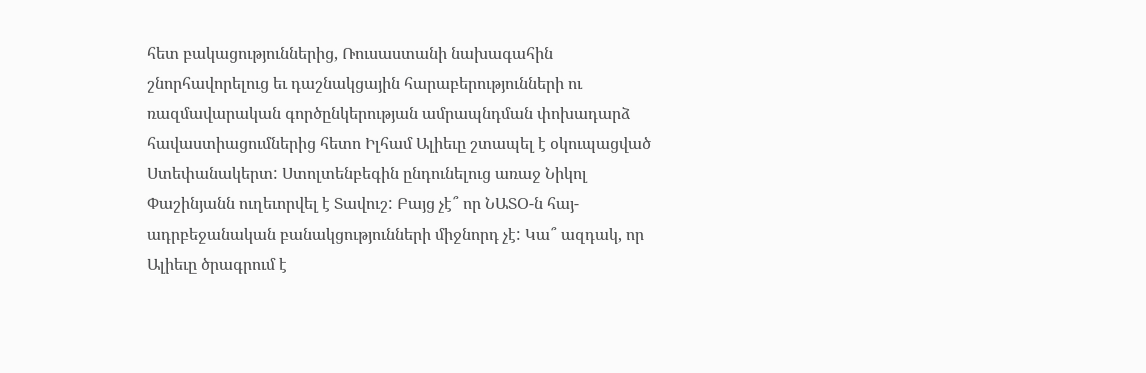հետ բակացություններից, Ռուսաստանի նախագահին շնորհավորելուց եւ դաշնակցային հարաբերությունների ու ռազմավարական գործընկերության ամրապնդման փոխադարձ հավաստիացումներից հետո Իլհամ Ալիեւը շտապել է օկուպացված Ստեփանակերտ: Ստոլտենբեգին ընդունելուց առաջ Նիկոլ Փաշինյանն ուղեւորվել է Տավուշ: Բայց չէ՞ որ ՆԱՏՕ-ն հայ-ադրբեջանական բանակցությունների միջնորդ չէ: Կա՞ ազդակ, որ Ալիեւը ծրագրում է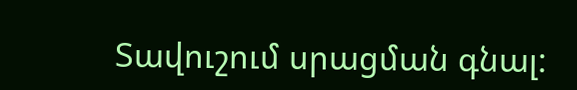Տավուշում սրացման գնալ: